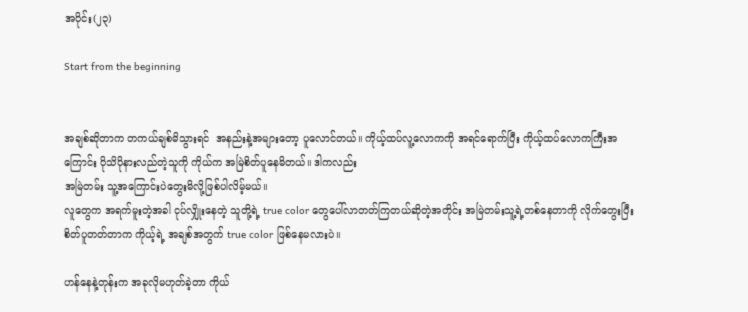အပိုင်း(၂၃)

Start from the beginning


အချစ်ဆိုတာက တကယ်ချစ်မိသွားရင်  အနည်းနဲ့အများတော့ ပူလောင်တယ်။ ကိုယ့်ထပ်လူ့လောကကို အရင်ရောက်ပြီး ကိုယ့်ထပ်လောကကြီးအကြောင်း ပိုသိပိုနားလည်တဲ့သူကို ကိုယ်က အမြဲစိတ်ပူနေမိတယ်။ ဒါကလည်း
အမြဲတမ်း သူ့အကြောင်းပဲတွေးမိလို့ဖြစ်ပါလိမ့်မယ်။
လူတွေက အရက်မူးတဲ့အခါ ငုပ်လျှိုးနေတဲ့ သူတို့ရဲ့ true color တွေပေါ်လာတတ်ကြတယ်ဆိုတဲ့အတိုင်း အမြဲတမ်းသူ့ရဲ့တစ်နေတာကို လိုက်တွေးပြီး စိတ်ပူတတ်တာက ကိုယ့်ရဲ့ အချစ်အတွက် true color ဖြစ်နေမလားပဲ။

ဟန်နေနဲ့တုန်းက အခုလိုမဟုတ်ခဲ့တာ ကိုယ်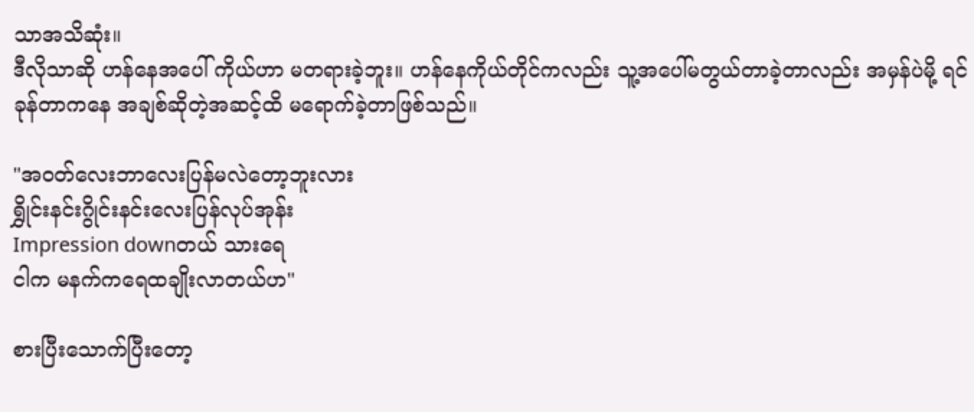သာအသိဆုံး။
ဒီလိုသာဆို ဟန်နေအပေါ် ကိုယ်ဟာ မတရားခဲ့ဘူး။ ဟန်နေကိုယ်တိုင်ကလည်း သူ့အပေါ်မတွယ်တာခဲ့တာလည်း အမှန်ပဲမို့ ရင်ခုန်တာကနေ အချစ်ဆိုတဲ့အဆင့်ထိ မရောက်ခဲ့တာဖြစ်သည်။

"အဝတ်လေးဘာလေးပြန်မလဲတော့ဘူးလား
ရွှိုင်းနင်းဂွိုင်းနင်းလေးပြန်လုပ်အုန်း
Impression downတယ် သားရေ
ငါက မနက်ကရေထချိုးလာတယ်ဟ"

စားပြီးသောက်ပြီးတော့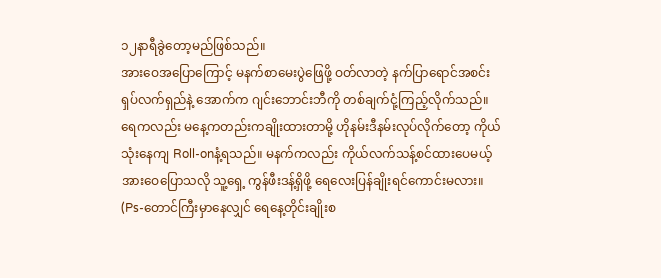၁၂နာရီခွဲတော့မည်ဖြစ်သည်။
အားဝေအပြောကြောင့် မနက်စာမေးပွဲဖြေဖို့ ဝတ်လာတဲ့ နက်ပြာရောင်အစင်းရှပ်လက်ရှည်နဲ့ အောက်က ဂျင်းဘောင်းဘီကို တစ်ချက်ငုံ့ကြည့်လိုက်သည်။ ရေကလည်း မနေ့ကတည်းကချိုးထားတာမို့ ဟိုနမ်းဒီနမ်းလုပ်လိုက်တော့ ကိုယ်သုံးနေကျ Roll-onနံ့ရသည်။ မနက်ကလည်း ကိုယ်လက်သန့်စင်ထားပေမယ့် အားဝေပြောသလို သူ့ရှေ့ ကွန်ဖီးဒန့်ရှိဖို့ ရေလေးပြန်ချိုးရင်ကောင်းမလား။ (Ps-တောင်ကြီးမှာနေလျှင် ရေနေ့တိုင်းချိုးစ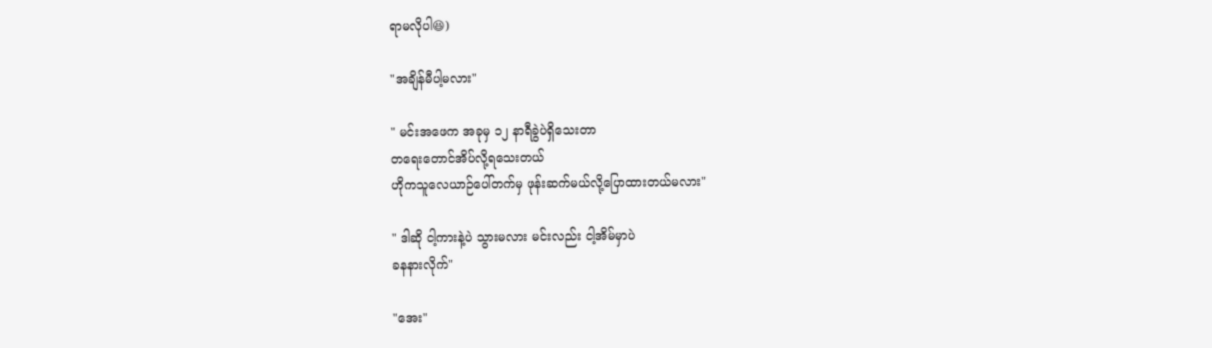ရာမလိုပါ😆)

"အချိန်မီပါ့မလား"

" မင်းအဖေက အခုမှ ၁၂ နာရီခွဲပဲရှိသေးတာ
တရေးတောင်အိပ်လို့ရသေးတယ်
ဟိုကသူလေယာဉ်ပေါ်တက်မှ ဖုန်းဆက်မယ်လို့ပြောထားတယ်မလား"

" ဒါဆို ငါ့ကားနဲ့ပဲ သွားမလား မင်းလည်း ငါ့အိမ်မှာပဲ
ခနနားလိုက်"

"အေး"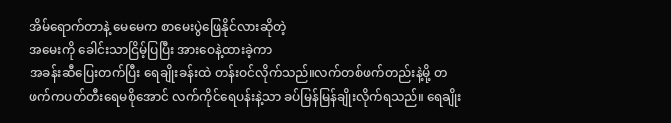အိမ်ရောက်တာနဲ့ မေမေက စာမေးပွဲဖြေနိုင်လားဆိုတဲ့
အမေးကို ခေါင်းသာငြိမ့်ပြပြီး အားဝေနဲ့ထားခဲ့ကာ
အခန်းဆီပြေးတက်ပြီး ရေချိုးခန်းထဲ တန်းဝင်လိုက်သည်။လက်တစ်ဖက်တည်းနဲ့မို့ တဖက်ကပတ်တီးရေမစိုအောင် လက်ကိုင်ရေပန်းနဲ့သာ ခပ်မြန်မြန်ချိုးလိုက်ရသည်။ ရေချိုး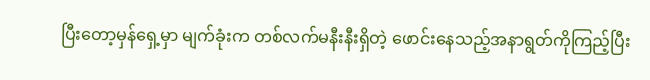ပြီးတော့မှန်ရှေ့မှာ မျက်ခုံးက တစ်လက်မနီးနီးရှိတဲ့ ဖောင်းနေသည့်အနာရွတ်ကိုကြည့်ပြီး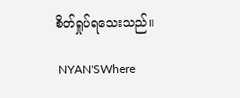စိတ်ရှုပ်ရသေးသည်။

 NYAN'SWhere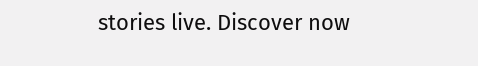stories live. Discover now